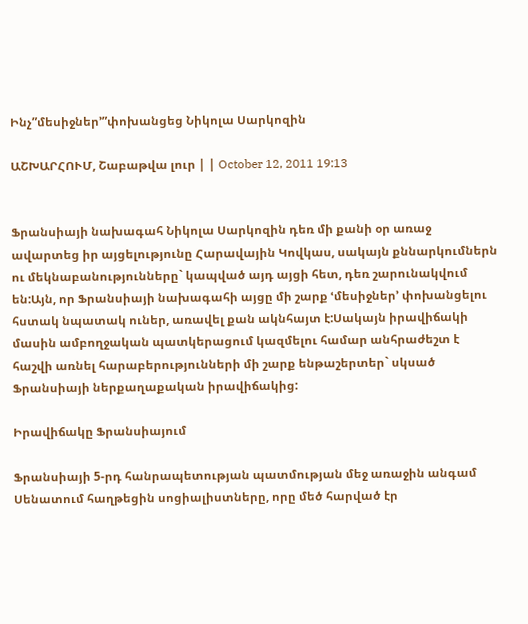Ինչ”մեսիջներ՚”փոխանցեց Նիկոլա Սարկոզին

ԱՇԽԱՐՀՈՒՄ, Շաբաթվա լուր | | October 12, 2011 19:13


Ֆրանսիայի նախագահ Նիկոլա Սարկոզին դեռ մի քանի օր առաջ ավարտեց իր այցելությունը Հարավային Կովկաս, սակայն քննարկումներն ու մեկնաբանությունները` կապված այդ այցի հետ, դեռ շարունակվում են:Այն, որ Ֆրանսիայի նախագահի այցը մի շարք ՙմեսիջներ՚ փոխանցելու հստակ նպատակ ուներ, առավել քան ակնհայտ է:Սակայն իրավիճակի մասին ամբողջական պատկերացում կազմելու համար անհրաժեշտ է հաշվի առնել հարաբերությունների մի շարք ենթաշերտեր` սկսած Ֆրանսիայի ներքաղաքական իրավիճակից:

Իրավիճակը Ֆրանսիայում

Ֆրանսիայի 5-րդ հանրապետության պատմության մեջ առաջին անգամ Սենատում հաղթեցին սոցիալիստները, որը մեծ հարված էր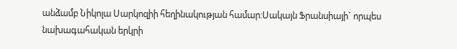անձամբ Նիկոլա Սարկոզիի հեղինակության համար:Սակայն Ֆրանսիայի` որպես նախագահական երկրի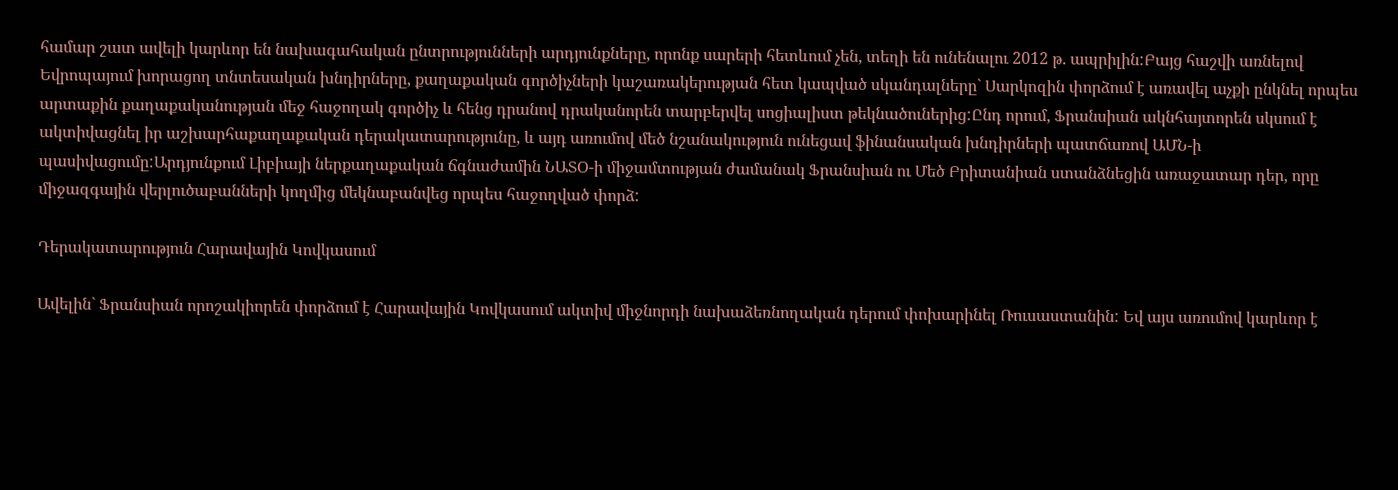համար շատ ավելի կարևոր են նախագահական ընտրությունների արդյունքները, որոնք սարերի հետևում չեն, տեղի են ունենալու 2012 թ. ապրիլին:Բայց հաշվի առնելով Եվրոպայում խորացող տնտեսական խնդիրները, քաղաքական գործիչների կաշառակերության հետ կապված սկանդալները` Սարկոզին փորձում է առավել աչքի ընկնել որպես արտաքին քաղաքականության մեջ հաջողակ գործիչ և հենց դրանով դրականորեն տարբերվել սոցիալիստ թեկնածուներից:Ընդ որում, Ֆրանսիան ակնհայտորեն սկսում է ակտիվացնել իր աշխարհաքաղաքական դերակատարությունը, և այդ առումով մեծ նշանակություն ունեցավ ֆինանսական խնդիրների պատճառով ԱՄՆ-ի պասիվացումը:Արդյունքում Լիբիայի ներքաղաքական ճգնաժամին ՆԱՏՕ-ի միջամտության ժամանակ Ֆրանսիան ու Մեծ Բրիտանիան ստանձնեցին առաջատար դեր, որը միջազգային վերլուծաբանների կողմից մեկնաբանվեց որպես հաջողված փորձ:

Դերակատարություն Հարավային Կովկասում

Ավելին` Ֆրանսիան որոշակիորեն փորձում է Հարավային Կովկասում ակտիվ միջնորդի նախաձեռնողական դերում փոխարինել Ռուսաստանին: Եվ այս առումով կարևոր է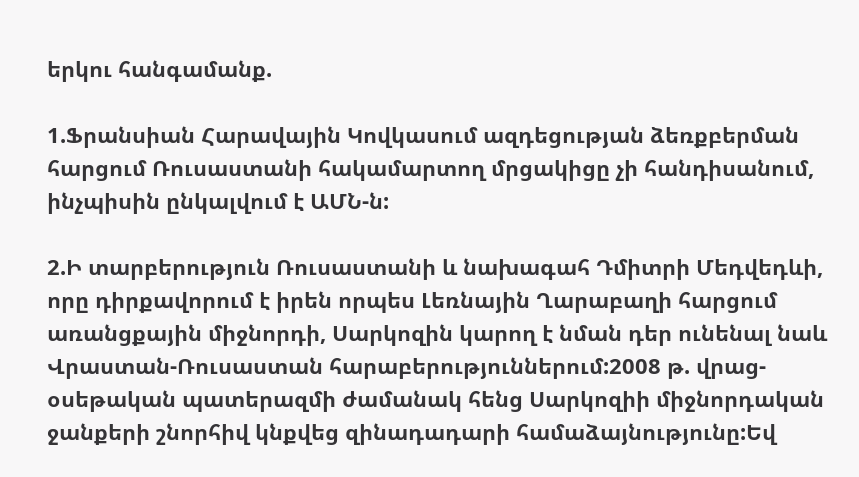երկու հանգամանք.

1.Ֆրանսիան Հարավային Կովկասում ազդեցության ձեռքբերման հարցում Ռուսաստանի հակամարտող մրցակիցը չի հանդիսանում, ինչպիսին ընկալվում է ԱՄՆ-ն:

2.Ի տարբերություն Ռուսաստանի և նախագահ Դմիտրի Մեդվեդևի, որը դիրքավորում է իրեն որպես Լեռնային Ղարաբաղի հարցում առանցքային միջնորդի, Սարկոզին կարող է նման դեր ունենալ նաև Վրաստան-Ռուսաստան հարաբերություններում:2008 թ. վրաց-օսեթական պատերազմի ժամանակ հենց Սարկոզիի միջնորդական ջանքերի շնորհիվ կնքվեց զինադադարի համաձայնությունը:Եվ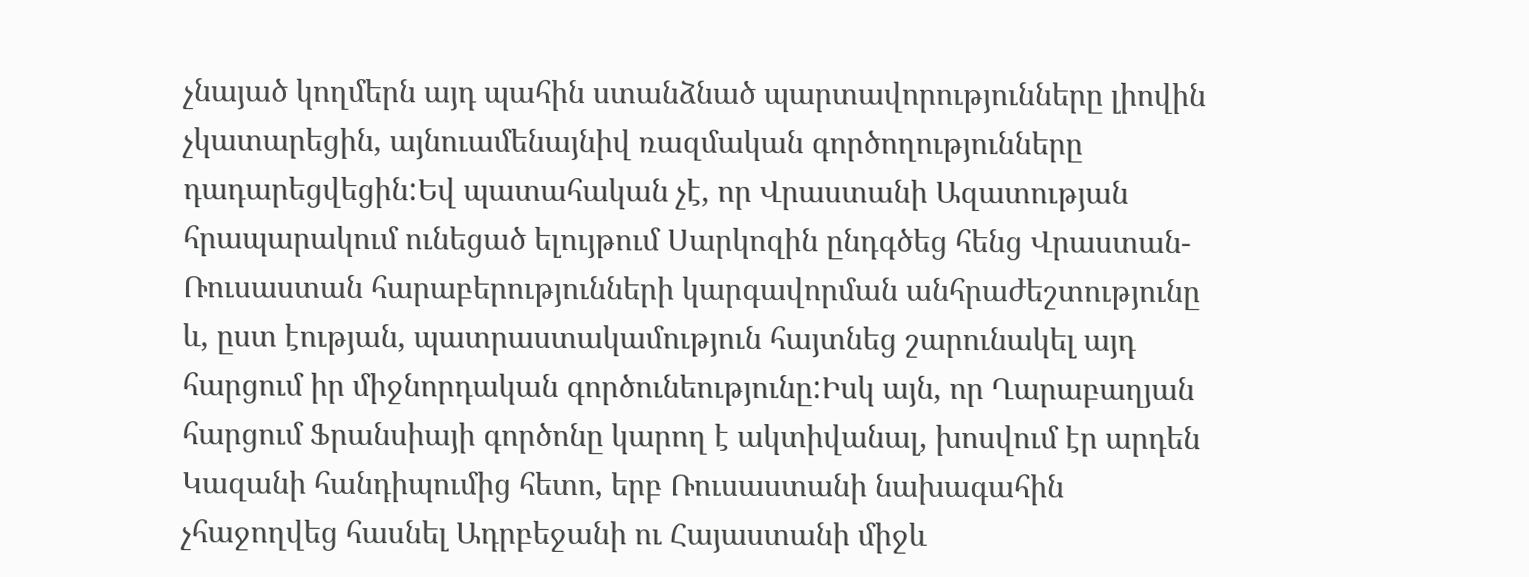չնայած կողմերն այդ պահին ստանձնած պարտավորությունները լիովին չկատարեցին, այնուամենայնիվ ռազմական գործողությունները դադարեցվեցին:Եվ պատահական չէ, որ Վրաստանի Ազատության հրապարակում ունեցած ելույթում Սարկոզին ընդգծեց հենց Վրաստան-Ռուսաստան հարաբերությունների կարգավորման անհրաժեշտությունը և, ըստ էության, պատրաստակամություն հայտնեց շարունակել այդ հարցում իր միջնորդական գործունեությունը:Իսկ այն, որ Ղարաբաղյան հարցում Ֆրանսիայի գործոնը կարող է ակտիվանալ, խոսվում էր արդեն Կազանի հանդիպումից հետո, երբ Ռուսաստանի նախագահին չհաջողվեց հասնել Ադրբեջանի ու Հայաստանի միջև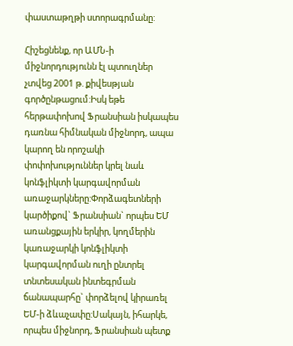փաստաթղթի ստորագրմանը:

Հիշեցնենք, որ ԱՄՆ-ի միջնորդությունն էլ պտուղներ չտվեց 2001 թ. քիվեսթյան գործընթացում:Իսկ եթե հերթափոխով Ֆրանսիան իսկապես դառնա հիմնական միջնորդ, ապա կարող են որոշակի փոփոխություններ կրել նաև կոնֆլիկտի կարգավորման առաջարկները:Փորձագետների կարծիքով` Ֆրանսիան` որպես ԵՄ առանցքային երկիր, կողմերին կառաջարկի կոնֆլիկտի կարգավորման ուղի ընտրել տնտեսական ինտեգրման ճանապարհը` փորձելով կիրառել ԵՄ-ի ձևաչափը:Սակայն, իհարկե, որպես միջնորդ, Ֆրանսիան պետք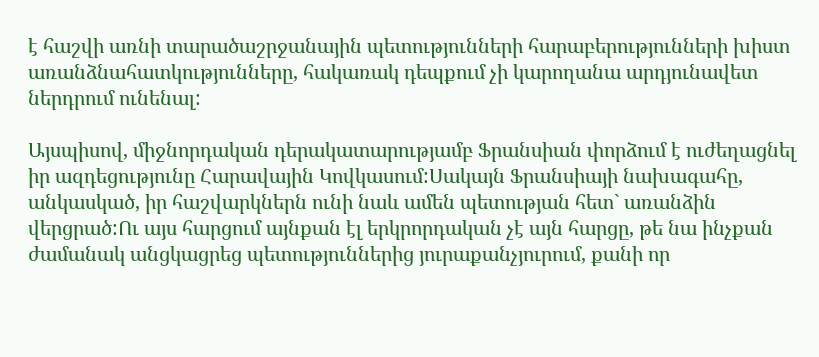է հաշվի առնի տարածաշրջանային պետությունների հարաբերությունների խիստ առանձնահատկությունները, հակառակ դեպքում չի կարողանա արդյունավետ ներդրում ունենալ:

Այսպիսով, միջնորդական դերակատարությամբ Ֆրանսիան փորձում է ուժեղացնել իր ազդեցությունը Հարավային Կովկասում:Սակայն Ֆրանսիայի նախագահը, անկասկած, իր հաշվարկներն ունի նաև ամեն պետության հետ` առանձին վերցրած:Ու այս հարցում այնքան էլ երկրորդական չէ այն հարցը, թե նա ինչքան ժամանակ անցկացրեց պետություններից յուրաքանչյուրում, քանի որ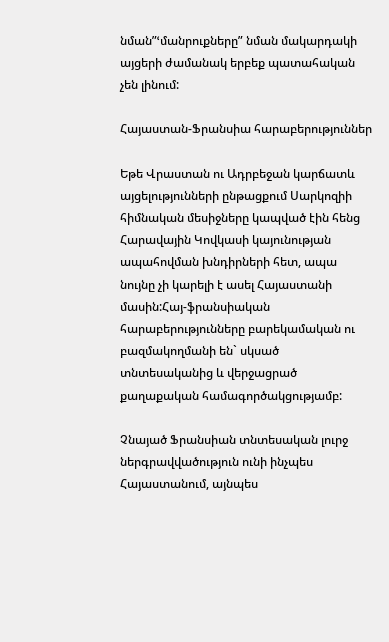նման”ՙմանրուքները” նման մակարդակի այցերի ժամանակ երբեք պատահական չեն լինում:

Հայաստան-Ֆրանսիա հարաբերություններ

Եթե Վրաստան ու Ադրբեջան կարճատև այցելությունների ընթացքում Սարկոզիի հիմնական մեսիջները կապված էին հենց Հարավային Կովկասի կայունության ապահովման խնդիրների հետ, ապա նույնը չի կարելի է ասել Հայաստանի մասին:Հայ-ֆրանսիական հարաբերությունները բարեկամական ու բազմակողմանի են` սկսած տնտեսականից և վերջացրած քաղաքական համագործակցությամբ:

Չնայած Ֆրանսիան տնտեսական լուրջ ներգրավվածություն ունի ինչպես Հայաստանում, այնպես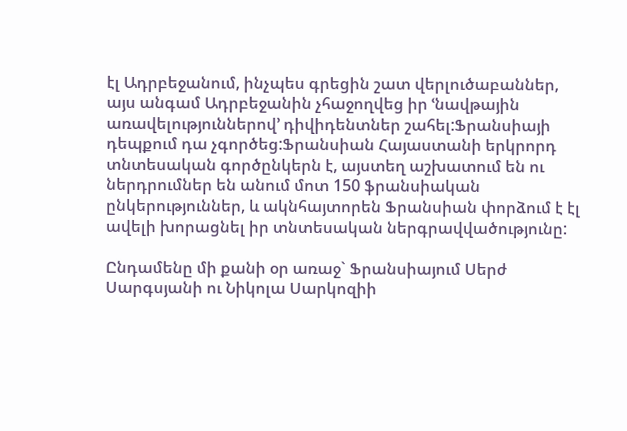էլ Ադրբեջանում, ինչպես գրեցին շատ վերլուծաբաններ, այս անգամ Ադրբեջանին չհաջողվեց իր ՙնավթային առավելություններով՚ դիվիդենտներ շահել:Ֆրանսիայի դեպքում դա չգործեց:Ֆրանսիան Հայաստանի երկրորդ տնտեսական գործընկերն է, այստեղ աշխատում են ու ներդրումներ են անում մոտ 150 ֆրանսիական ընկերություններ, և ակնհայտորեն Ֆրանսիան փորձում է էլ ավելի խորացնել իր տնտեսական ներգրավվածությունը:

Ընդամենը մի քանի օր առաջ` Ֆրանսիայում Սերժ Սարգսյանի ու Նիկոլա Սարկոզիի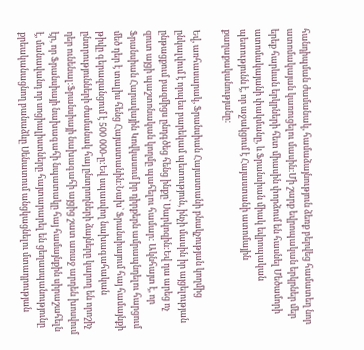հանդիպման ժամանակ, համաձայնություն ձեռք բերվեց համատեղ նոր ատոմակայան կառուցելու մասին:Մի շարք եվրոպական երկրներ մեր երեք հարևան երկրների հետ միասին փորձում են հասնել Մեծամորի ատոմակայանի փակմանը, և Ֆրանսիան միակ եվրոպական պետությունն է, որ աջակցում է Հայաստանի ատոմային քաղաքականությանը:

Եվ, առհասարակ, Ֆրանսիան Հայաստանի բնակչության կողմից ընկալվում է որպես բարեկամ պետություն, ինչի մասին իր այցելության ընթացքում բազմիցս ընդգծեց հենց ինքը` Սարկոզին:Եվ դա արեց ոչ զուտ այցի պաշտոնական կողմը պահելու համար: Ակնհայտ է, որ Ֆրանսիան Հարավային Կովկասում իր դիրքերն ամրապնդելու հարցում մեծ դեր է տալիս հենց Հայաստանին:Նախ` Ֆրանսիայում հայ համայնքի թիվը գերազանցում է 500 000-ը:Եվ սպասվող նախագահական ընտրությունների ժամանակ հայ ընտրողների ձայները կարող են որոշիչ դեր ունենալ:Ֆրանսիայի նախագահի այցից շատ առաջ արդեն խոսվում էր, որ Ֆրանսիայի նախագահի նպատակը հայ համայնքին սիրաշահելն է, մանավանդ որ սոցիալիստները հայտարարել են ցեղասպանությունը քրեականացնող բանաձևը Սենատում անցկացնելու մտադրության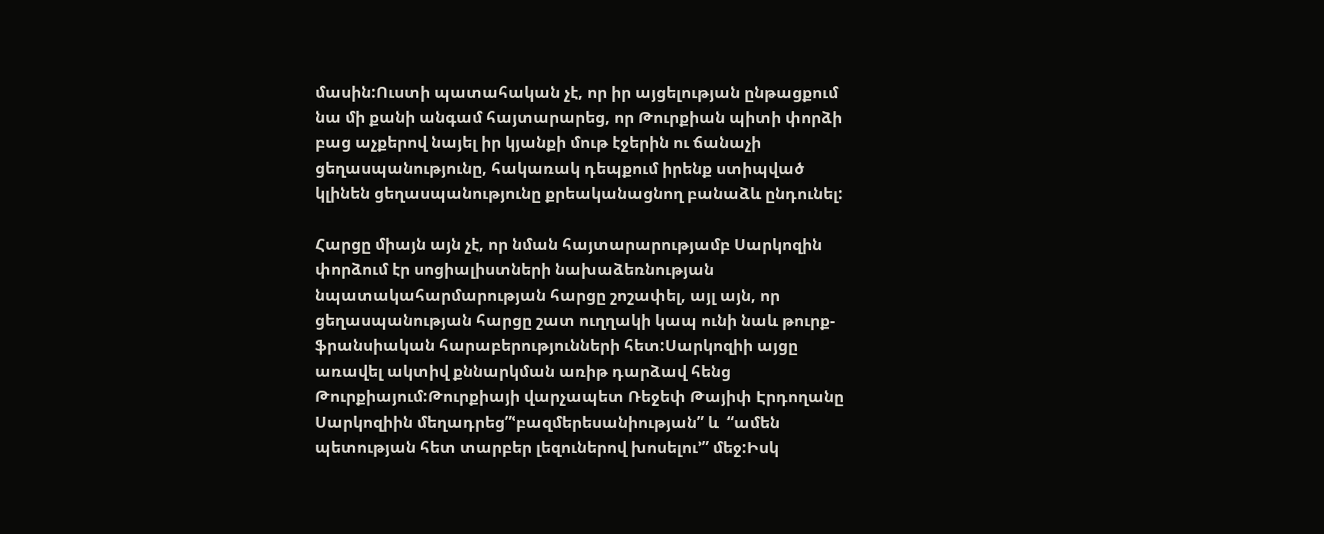մասին:Ուստի պատահական չէ, որ իր այցելության ընթացքում նա մի քանի անգամ հայտարարեց, որ Թուրքիան պիտի փորձի բաց աչքերով նայել իր կյանքի մութ էջերին ու ճանաչի ցեղասպանությունը, հակառակ դեպքում իրենք ստիպված կլինեն ցեղասպանությունը քրեականացնող բանաձև ընդունել:

Հարցը միայն այն չէ, որ նման հայտարարությամբ Սարկոզին փորձում էր սոցիալիստների նախաձեռնության նպատակահարմարության հարցը շոշափել, այլ այն, որ ցեղասպանության հարցը շատ ուղղակի կապ ունի նաև թուրք-ֆրանսիական հարաբերությունների հետ:Սարկոզիի այցը առավել ակտիվ քննարկման առիթ դարձավ հենց Թուրքիայում:Թուրքիայի վարչապետ Ռեջեփ Թայիփ Էրդողանը Սարկոզիին մեղադրեց”ՙբազմերեսանիության” և  “ամեն պետության հետ տարբեր լեզուներով խոսելու՚” մեջ:Իսկ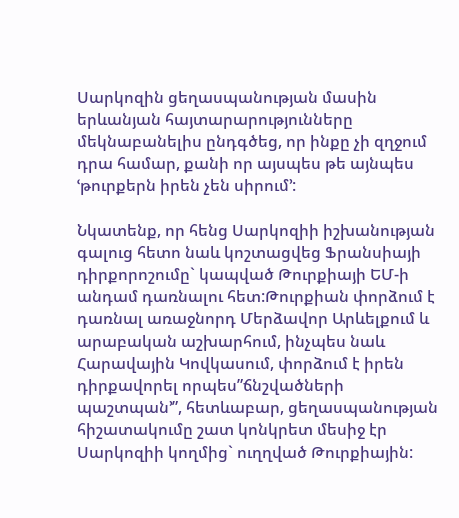Սարկոզին ցեղասպանության մասին երևանյան հայտարարությունները մեկնաբանելիս ընդգծեց, որ ինքը չի զղջում դրա համար, քանի որ այսպես թե այնպես ՙթուրքերն իրեն չեն սիրում՚:

Նկատենք, որ հենց Սարկոզիի իշխանության գալուց հետո նաև կոշտացվեց Ֆրանսիայի դիրքորոշումը` կապված Թուրքիայի ԵՄ-ի անդամ դառնալու հետ:Թուրքիան փորձում է դառնալ առաջնորդ Մերձավոր Արևելքում և արաբական աշխարհում, ինչպես նաև Հարավային Կովկասում, փորձում է իրեն դիրքավորել որպես”ճնշվածների պաշտպան՚”, հետևաբար, ցեղասպանության հիշատակումը շատ կոնկրետ մեսիջ էր Սարկոզիի կողմից` ուղղված Թուրքիային: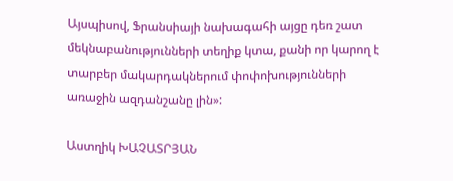Այսպիսով, Ֆրանսիայի նախագահի այցը դեռ շատ մեկնաբանությունների տեղիք կտա, քանի որ կարող է տարբեր մակարդակներում փոփոխությունների առաջին ազդանշանը լին»:

Աստղիկ ԽԱՉԱՏՐՅԱՆ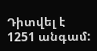Դիտվել է 1251 անգամ: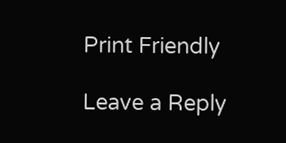Print Friendly

Leave a Reply